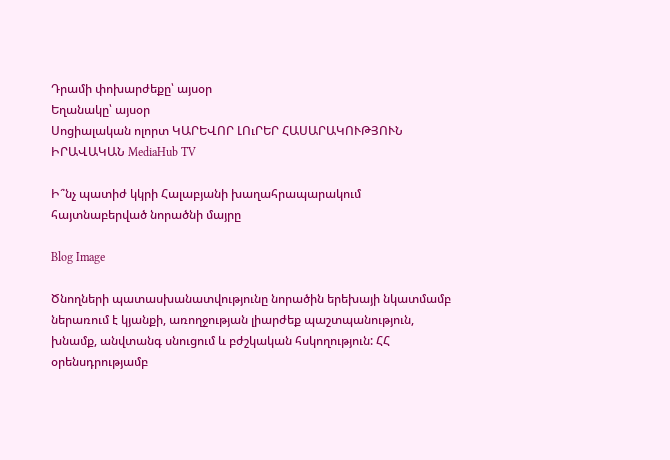Դրամի փոխարժեքը՝ այսօր
Եղանակը՝ այսօր
Սոցիալական ոլորտ ԿԱՐԵՎՈՐ ԼՈւՐԵՐ ՀԱՍԱՐԱԿՈՒԹՅՈՒՆ ԻՐԱՎԱԿԱՆ MediaHub TV

Ի՞նչ պատիժ կկրի Հալաբյանի խաղահրապարակում հայտնաբերված նորածնի մայրը

Blog Image

Ծնողների պատասխանատվությունը նորածին երեխայի նկատմամբ ներառում է կյանքի, առողջության լիարժեք պաշտպանություն, խնամք, անվտանգ սնուցում և բժշկական հսկողություն: ՀՀ օրենսդրությամբ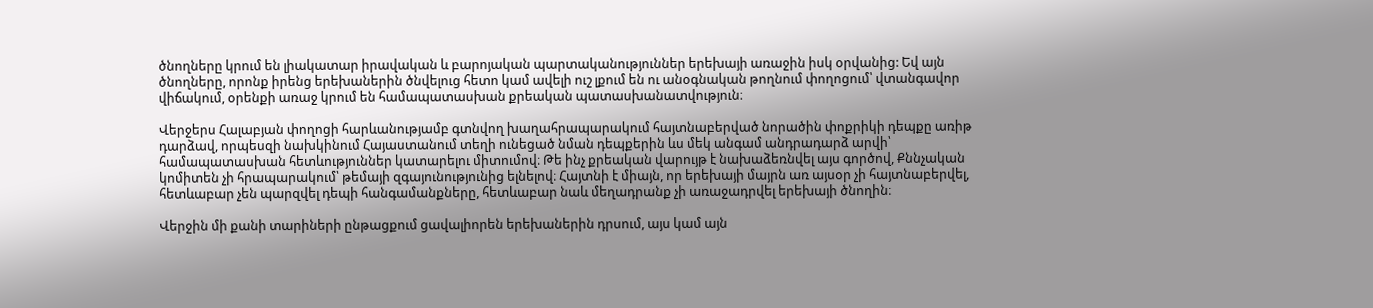ծնողները կրում են լիակատար իրավական և բարոյական պարտականություններ երեխայի առաջին իսկ օրվանից: Եվ այն ծնողները, որոնք իրենց երեխաներին ծնվելուց հետո կամ ավելի ուշ լքում են ու անօգնական թողնում փողոցում՝ վտանգավոր վիճակում, օրենքի առաջ կրում են համապատասխան քրեական պատասխանատվություն։

Վերջերս Հալաբյան փողոցի հարևանությամբ գտնվող խաղահրապարակում հայտնաբերված նորածին փոքրիկի դեպքը առիթ դարձավ, որպեսզի նախկինում Հայաստանում տեղի ունեցած նման դեպքերին ևս մեկ անգամ անդրադարձ արվի՝ համապատասխան հետևություններ կատարելու միտումով։ Թե ինչ քրեական վարույթ է նախաձեռնվել այս գործով, Քննչական կոմիտեն չի հրապարակում՝ թեմայի զգայունությունից ելնելով։ Հայտնի է միայն, որ երեխայի մայրն առ այսօր չի հայտնաբերվել, հետևաբար չեն պարզվել դեպի հանգամանքները, հետևաբար նաև մեղադրանք չի առաջադրվել երեխայի ծնողին։

Վերջին մի քանի տարիների ընթացքում ցավալիորեն երեխաներին դրսում, այս կամ այն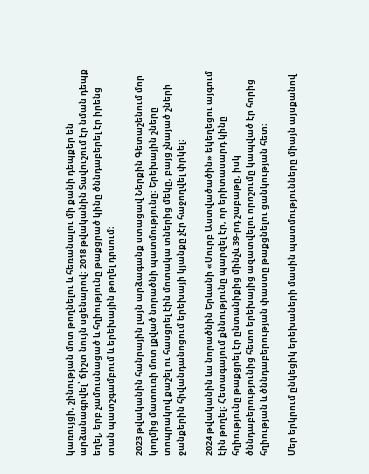կառույցի, շինության մոտ թողնելու և հեռանալու մի քանի դեպքեր են արձանագրվել՝ ճիշտ նույն սցենարով։ 2018 թվականին Տավուշում էր նման դեպք եղել, երբ չամուսնացած և հղիությունը թաքցրած կինը ծննդաբերել էր իրենց տան պատշգամբում և երեխային թողել դրսում։

2023 թվականին հանրային լայն արձագանք ստացավ Ներքին Գետաշենում մոր կողմից մատուռի մոտ լքված նորածնի պատմությունը։ Երեխային շները տոպրակով քաշել ու հասցրել էին մոտակա տներից մեկը, բայց չնայած շների ջանքերին հիվանդանոցում երեխայի կյանքը չէր հաջողվել փրկել։

2024 թվականին ևս նորածնին Երևանի «Սուրբ Աստվածածին» եկեղեցու այգում էին թողել։ Հետագայում քննությունը պարզել էր, որ երիտասարդ կինը հղիությունը թաքցրել էր ընտանիքից մինչև 39-րդ շաբաթը, իսկ ծննդաբերությունից հետո երեխայից ազատվելու որոշումը կապված էր հորից հղիության և ծննդաբերության փաստը թաքցնելու ցանկության հետ։

Մեր երկրում ընկեցիկ երեխաների մասին պատմությունները միայն այսքանով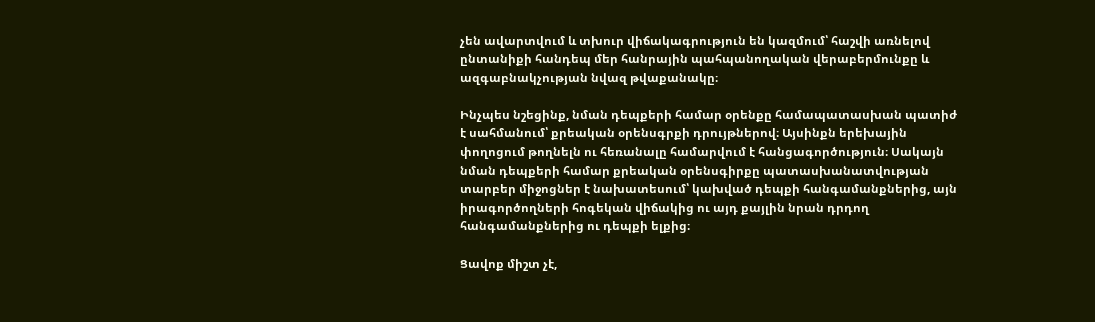չեն ավարտվում և տխուր վիճակագրություն են կազմում՝ հաշվի առնելով ընտանիքի հանդեպ մեր հանրային պահպանողական վերաբերմունքը և ազգաբնակչության նվազ թվաքանակը։

Ինչպես նշեցինք, նման դեպքերի համար օրենքը համապատասխան պատիժ է սահմանում՝ քրեական օրենսգրքի դրույթներով։ Այսինքն երեխային փողոցում թողնելն ու հեռանալը համարվում է հանցագործություն։ Սակայն նման դեպքերի համար քրեական օրենսգիրքը պատասխանատվության տարբեր միջոցներ է նախատեսում՝ կախված դեպքի հանգամանքներից, այն իրագործողների հոգեկան վիճակից ու այդ քայլին նրան դրդող հանգամանքներից ու դեպքի ելքից։

Ցավոք միշտ չէ,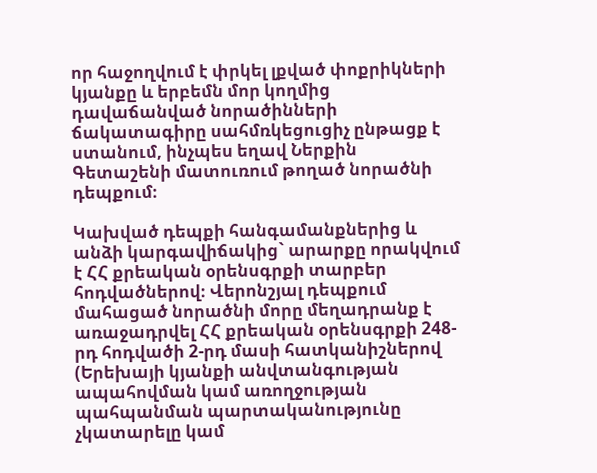որ հաջողվում է փրկել լքված փոքրիկների կյանքը և երբեմն մոր կողմից դավաճանված նորածինների ճակատագիրը սահմռկեցուցիչ ընթացք է ստանում, ինչպես եղավ Ներքին Գետաշենի մատուռում թողած նորածնի դեպքում։

Կախված դեպքի հանգամանքներից և անձի կարգավիճակից` արարքը որակվում է ՀՀ քրեական օրենսգրքի տարբեր հոդվածներով։ Վերոնշյալ դեպքում մահացած նորածնի մորը մեղադրանք է առաջադրվել ՀՀ քրեական օրենսգրքի 248-րդ հոդվածի 2-րդ մասի հատկանիշներով (Երեխայի կյանքի անվտանգության ապահովման կամ առողջության պահպանման պարտականությունը չկատարելը կամ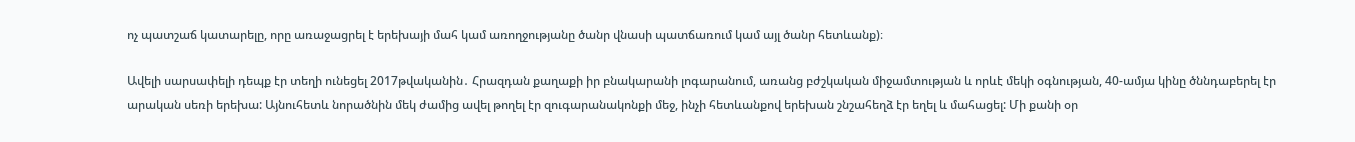ոչ պատշաճ կատարելը, որը առաջացրել է երեխայի մահ կամ առողջությանը ծանր վնասի պատճառում կամ այլ ծանր հետևանք)։

Ավելի սարսափելի դեպք էր տեղի ունեցել 2017թվականին․ Հրազդան քաղաքի իր բնակարանի լոգարանում, առանց բժշկական միջամտության և որևէ մեկի օգնության, 40-ամյա կինը ծննդաբերել էր արական սեռի երեխա: Այնուհետև նորածնին մեկ ժամից ավել թողել էր զուգարանակոնքի մեջ, ինչի հետևանքով երեխան շնշահեղձ էր եղել և մահացել: Մի քանի օր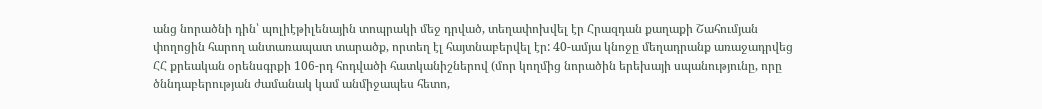անց նորածնի դին՝ պոլիէթիլենային տոպրակի մեջ դրված, տեղափոխվել էր Հրազդան քաղաքի Շահումյան փողոցին հարող անտառապատ տարածք, որտեղ էլ հայտնաբերվել էր: 40-ամյա կնոջը մեղադրանք առաջադրվեց ՀՀ քրեական օրենսգրքի 106-րդ հոդվածի հատկանիշներով (մոր կողմից նորածին երեխայի սպանությունը, որը ծննդաբերության ժամանակ կամ անմիջապես հետո,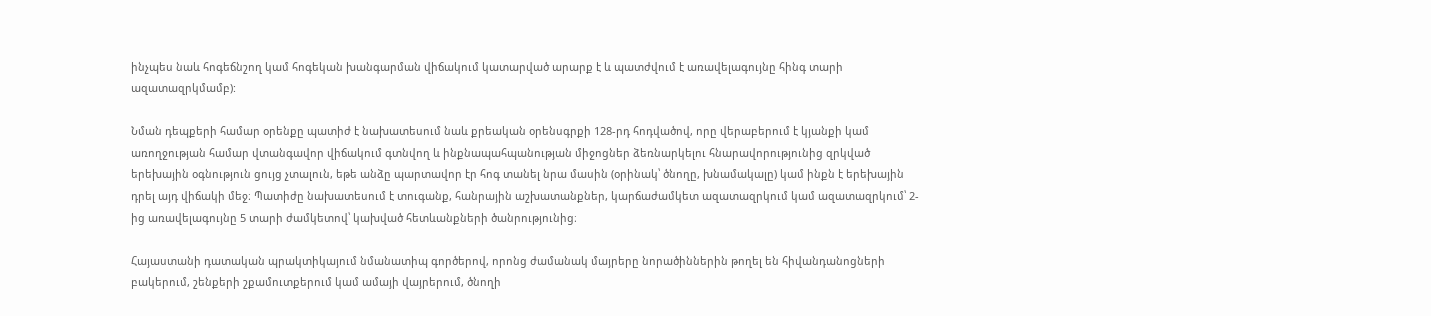ինչպես նաև հոգեճնշող կամ հոգեկան խանգարման վիճակում կատարված արարք է և պատժվում է առավելագույնը հինգ տարի ազատազրկմամբ):

Նման դեպքերի համար օրենքը պատիժ է նախատեսում նաև քրեական օրենսգրքի 128-րդ հոդվածով, որը վերաբերում է կյանքի կամ առողջության համար վտանգավոր վիճակում գտնվող և ինքնապահպանության միջոցներ ձեռնարկելու հնարավորությունից զրկված երեխային օգնություն ցույց չտալուն, եթե անձը պարտավոր էր հոգ տանել նրա մասին (օրինակ՝ ծնողը, խնամակալը) կամ ինքն է երեխային դրել այդ վիճակի մեջ։ Պատիժը նախատեսում է տուգանք, հանրային աշխատանքներ, կարճաժամկետ ազատազրկում կամ ազատազրկում՝ 2-ից առավելագույնը 5 տարի ժամկետով՝ կախված հետևանքների ծանրությունից։

Հայաստանի դատական պրակտիկայում նմանատիպ գործերով, որոնց ժամանակ մայրերը նորածիններին թողել են հիվանդանոցների բակերում, շենքերի շքամուտքերում կամ ամայի վայրերում, ծնողի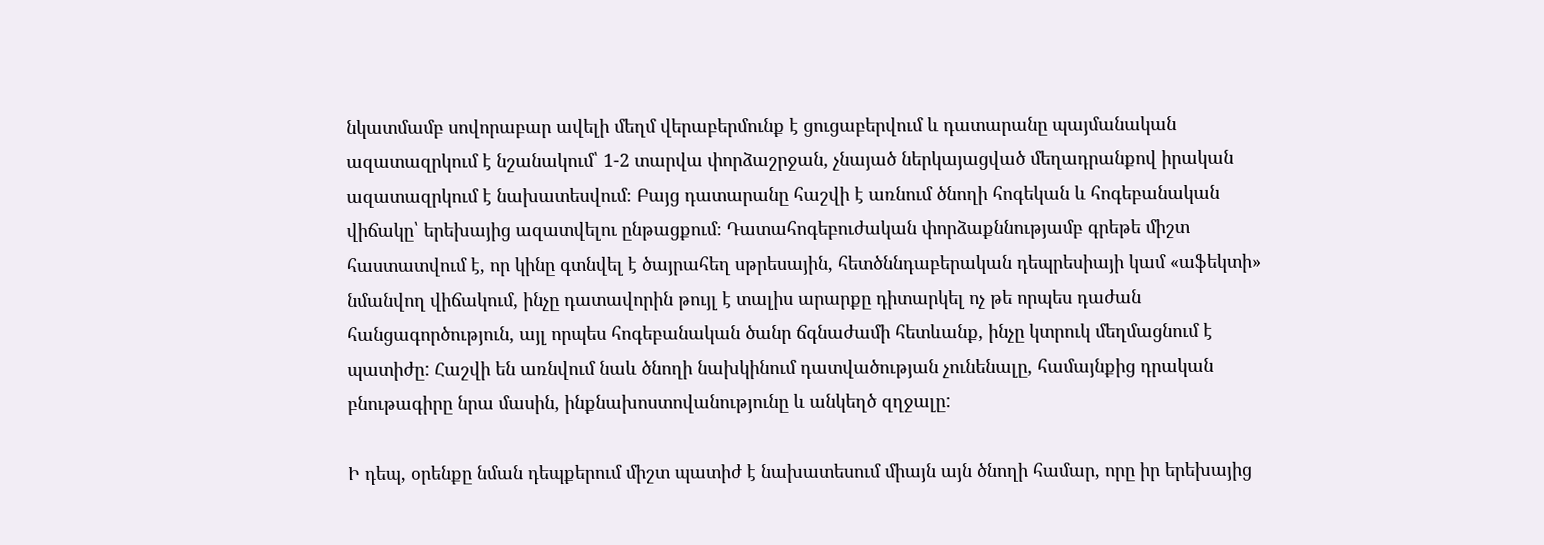նկատմամբ սովորաբար ավելի մեղմ վերաբերմունք է ցուցաբերվում և դատարանը պայմանական ազատազրկում է նշանակում՝ 1-2 տարվա փորձաշրջան, չնայած ներկայացված մեղադրանքով իրական ազատազրկում է նախատեսվում։ Բայց դատարանը հաշվի է առնում ծնողի հոգեկան և հոգեբանական վիճակը՝ երեխայից ազատվելու ընթացքում։ Դատահոգեբուժական փորձաքննությամբ գրեթե միշտ հաստատվում է, որ կինը գտնվել է ծայրահեղ սթրեսային, հետծննդաբերական դեպրեսիայի կամ «աֆեկտի» նմանվող վիճակում, ինչը դատավորին թույլ է տալիս արարքը դիտարկել ոչ թե որպես դաժան հանցագործություն, այլ որպես հոգեբանական ծանր ճգնաժամի հետևանք, ինչը կտրուկ մեղմացնում է պատիժը: Հաշվի են առնվում նաև ծնողի նախկինում դատվածության չունենալը, համայնքից դրական բնութագիրը նրա մասին, ինքնախոստովանությունը և անկեղծ զղջալը:

Ի դեպ, օրենքը նման դեպքերում միշտ պատիժ է նախատեսում միայն այն ծնողի համար, որը իր երեխայից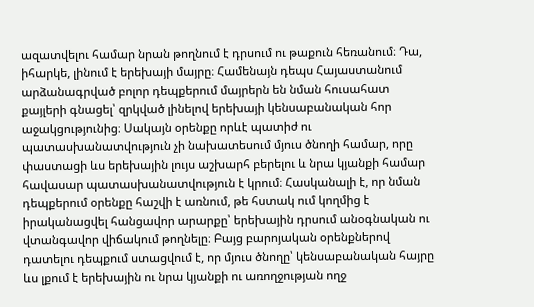ազատվելու համար նրան թողնում է դրսում ու թաքուն հեռանում։ Դա, իհարկե, լինում է երեխայի մայրը։ Համենայն դեպս Հայաստանում արձանագրված բոլոր դեպքերում մայրերն են նման հուսահատ քայլերի գնացել՝ զրկված լինելով երեխայի կենսաբանական հոր աջակցությունից։ Սակայն օրենքը որևէ պատիժ ու պատասխանատվություն չի նախատեսում մյուս ծնողի համար, որը փաստացի ևս երեխային լույս աշխարհ բերելու և նրա կյանքի համար հավասար պատասխանատվություն է կրում։ Հասկանալի է, որ նման դեպքերում օրենքը հաշվի է առնում, թե հստակ ում կողմից է իրականացվել հանցավոր արարքը՝ երեխային դրսում անօգնական ու վտանգավոր վիճակում թողնելը։ Բայց բարոյական օրենքներով դատելու դեպքում ստացվում է, որ մյուս ծնողը՝ կենսաբանական հայրը ևս լքում է երեխային ու նրա կյանքի ու առողջության ողջ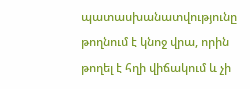պատասխանատվությունը թողնում է կնոջ վրա, որին թողել է հղի վիճակում և չի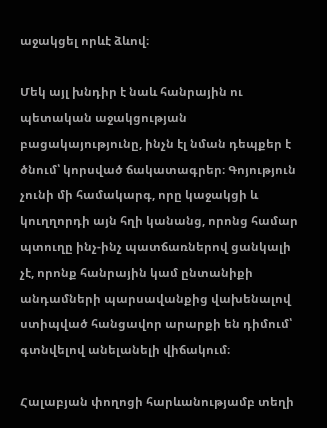աջակցել որևէ ձևով։

Մեկ այլ խնդիր է նաև հանրային ու պետական աջակցության բացակայությունը, ինչն էլ նման դեպքեր է ծնում՝ կորսված ճակատագրեր։ Գոյություն չունի մի համակարգ, որը կաջակցի և կուղղորդի այն հղի կանանց, որոնց համար պտուղը ինչ-ինչ պատճառներով ցանկալի չէ, որոնք հանրային կամ ընտանիքի անդամների պարսավանքից վախենալով ստիպված հանցավոր արարքի են դիմում՝ գտնվելով անելանելի վիճակում։

Հալաբյան փողոցի հարևանությամբ տեղի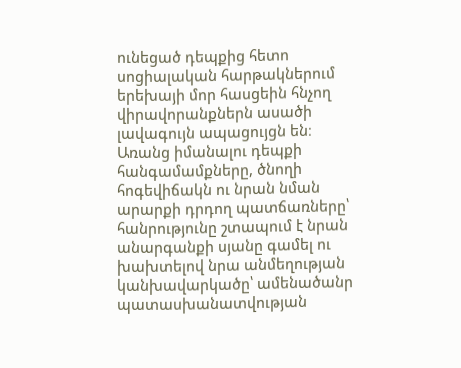ունեցած դեպքից հետո սոցիալական հարթակներում երեխայի մոր հասցեին հնչող վիրավորանքներն ասածի լավագույն ապացույցն են։ Առանց իմանալու դեպքի հանգամամքները, ծնողի հոգեվիճակն ու նրան նման արարքի դրդող պատճառները՝ հանրությունը շտապում է նրան անարգանքի սյանը գամել ու խախտելով նրա անմեղության կանխավարկածը՝ ամենածանր պատասխանատվության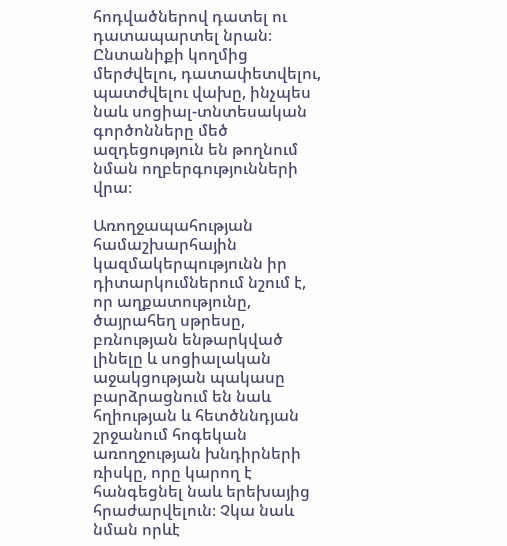հոդվածներով դատել ու դատապարտել նրան։ Ընտանիքի կողմից մերժվելու, դատափետվելու, պատժվելու վախը, ինչպես նաև սոցիալ-տնտեսական գործոնները մեծ ազդեցություն են թողնում նման ողբերգությունների վրա։

Առողջապահության համաշխարհային կազմակերպությունն իր դիտարկումներում նշում է, որ աղքատությունը, ծայրահեղ սթրեսը, բռնության ենթարկված լինելը և սոցիալական աջակցության պակասը բարձրացնում են նաև հղիության և հետծննդյան շրջանում հոգեկան առողջության խնդիրների ռիսկը, որը կարող է հանգեցնել նաև երեխայից հրաժարվելուն։ Չկա նաև նման որևէ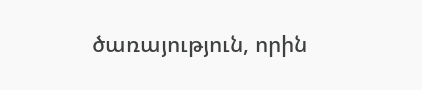ծառայություն, որին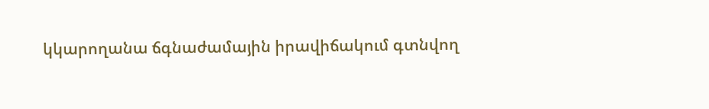կկարողանա ճգնաժամային իրավիճակում գտնվող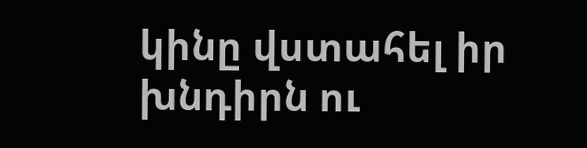կինը վստահել իր խնդիրն ու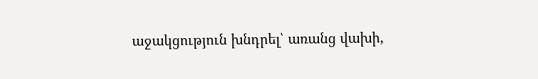աջակցություն խնդրել՝ առանց վախի,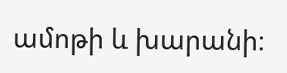ամոթի և խարանի։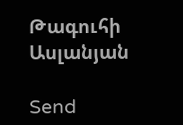Թագուհի Ասլանյան

Send